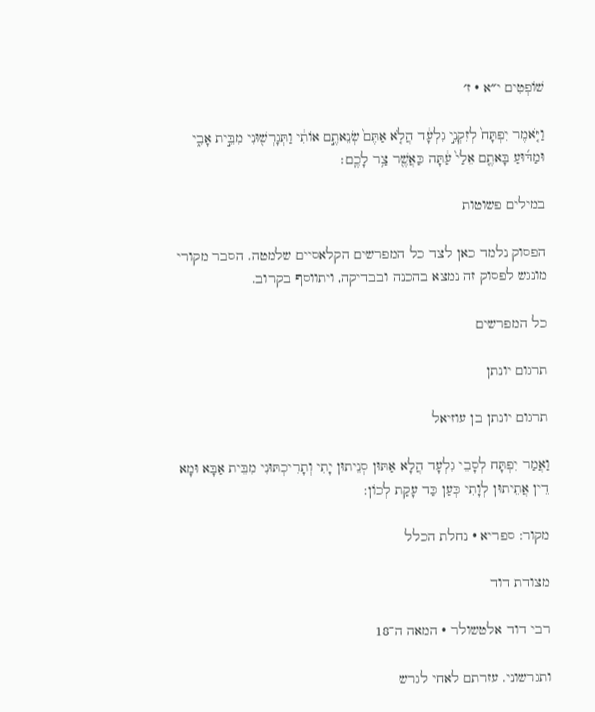שׁוֹפְטִים י״א · ז׳

וַיֹּ֤אמֶר יִפְתָּח֙ לְזִקְנֵ֣י גִלְעָ֔ד הֲלֹ֤א אַתֶּם֙ שְׂנֵאתֶ֣ם אוֹתִ֔י וַתְּגָרְשׁ֖וּנִי מִבֵּ֣ית אָבִ֑י וּמַדּ֜וּעַ בָּאתֶ֤ם אֵלַי֙ עַ֔תָּה כַּאֲשֶׁ֖ר צַ֥ר לָכֶֽם׃

במילים פשוטות

הפסוק נלמד כאן לצד כל המפרשים הקלאסיים שלמטה. הסבר מקורי מונגש לפסוק זה נמצא בהכנה ובבדיקה, ויתווסף בקרוב.

כל המפרשים

תרגום יונתן

תרגום יונתן בן עוזיאל

וַאֲמַר יִפְתָּח לְסָבֵי גִלְעָד הֲלָא אַתּוּן סְנֵיתוּן יָתִי וְתָרִיכְתּוּנִי מִבֵּית אַבָּא וּמָא דֵין אֲתֵיתוּן לְוָתִי כְּעַן כַּד עָקַת לְכוֹן:

מקור: ספריא · נחלת הכלל

מצודת דוד

רבי דוד אלטשולר · המאה ה־18

ותגרשוני. עזרתם לאחי לגרש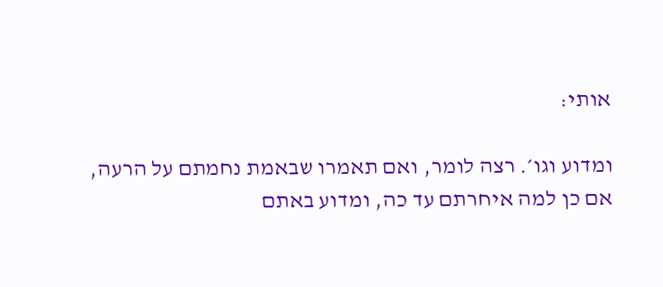אותי:

ומדוע וגו׳. רצה לומר, ואם תאמרו שבאמת נחמתם על הרעה, אם כן למה איחרתם עד כה, ומדוע באתם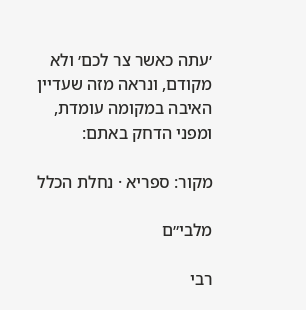׳עתה כאשר צר לכם׳ ולא מקודם, ונראה מזה שעדיין האיבה במקומה עומדת, ומפני הדחק באתם:

מקור: ספריא · נחלת הכלל

מלבי״ם

רבי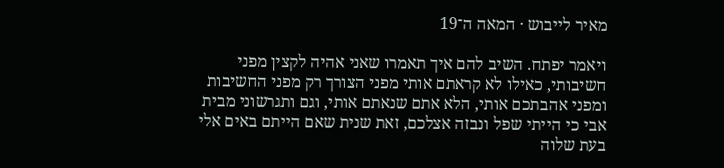מאיר לייבוש · המאה ה־19

ויאמר יפתח. השיב להם איך תאמרו שאני אהיה לקצין מפני חשיבותי, כאילו לא קראתם אותי מפני הצורך רק מפני החשיבות ומפני אהבתכם אותי, הלא אתם שנאתם אותי, וגם ותגרשוני מבית אבי כי הייתי שפל ונבזה אצלכם, זאת שנית שאם הייתם באים אלי בעת שלוה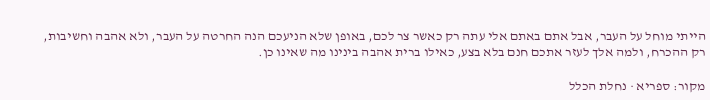הייתי מוחל על העבר, אבל אתם באתם אלי עתה רק כאשר צר לכם, באופן שלא הניעכם הנה החרטה על העבר, ולא אהבה וחשיבות, רק ההכרח, ולמה אלך לעזר אתכם חנם בלא בצע, כאילו ברית אהבה בינינו מה שאינו כן.

מקור: ספריא · נחלת הכלל